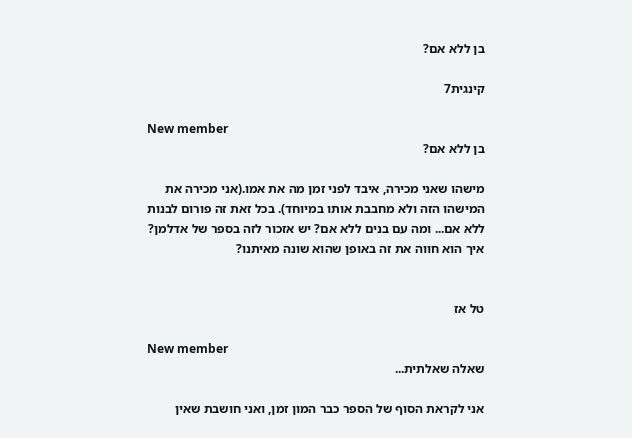בן ללא אם?

קינגית7

New member
בן ללא אם?

מישהו שאני מכירה, איבד לפני זמן מה את אמו.(אני מכירה את המישהו הזה ולא מחבבת אותו במיוחד). בכל זאת זה פורום לבנות ללא אם... ומה עם בנים ללא אם? יש אזכור לזה בספר של אדלמן? איך הוא חווה את זה באופן שהוא שונה מאיתנו?


טל אז

New member
שאלה שאלתית...

אני לקראת הסוף של הספר כבר המון זמן, ואני חושבת שאין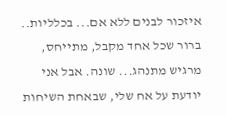איזכור לבנים ללא אם... בכלליות.. ברור שכל אחד מקבל, מתייחס, מרגיש מתנהג... שונה. אבל אני יודעת על אח שלי, שבאחת השיחות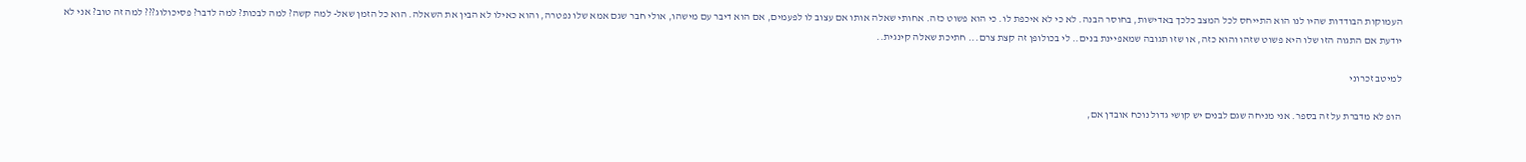העמוקות הבודדות שהיו לנו הוא התייחס לכל המצב כלכך באדישות, בחוסר הבנה. לא כי לא איכפת לו. כי הוא פשוט כזה. אחותי שאלה אותו אם עצוב לו לפעמים, אם הוא דיבר עם מישהו, אולי חבר שגם אמא שלו נפטרה, והוא כאילו לא הבין את השאלה. הוא כל הזמן שאל- למה קשה? למה לבכות? למה לדבר? פסיכולוג??? למה זה טוב? אני לא יודעת אם התגוה הזו שלו היא פשוט שזהו והוא כזה, או שזו תגובה שמאפיינת בנים.. לי בכולופן זה קצת צרם... חתיכת שאלה קינגית..

למיטב זכרוני

הופ לא מדברת על זה בספר. אני מניחה שגם לבנים יש קושי גדול נוכח אובדן אם,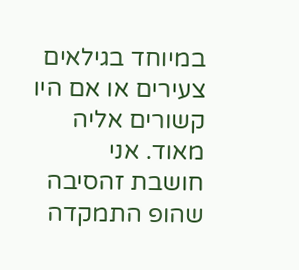במיוחד בגילאים צעירים או אם היו קשורים אליה מאוד. אני חושבת זהסיבה שהופ התמקדה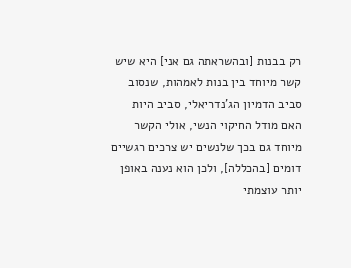רק בבנות [ובהשראתה גם אני] היא שיש קשר מיוחד בין בנות לאמהות, שנסוב סביב הדמיון הג'נדריאלי, סביב היות האם מודל החיקוי הנשי, אולי הקשר מיוחד גם בכך שלנשים יש צרכים רגשיים דומים [בהכללה], ולכן הוא נענה באופן יותר עוצמתי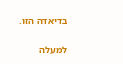בדיאדה הזו.

למעלה